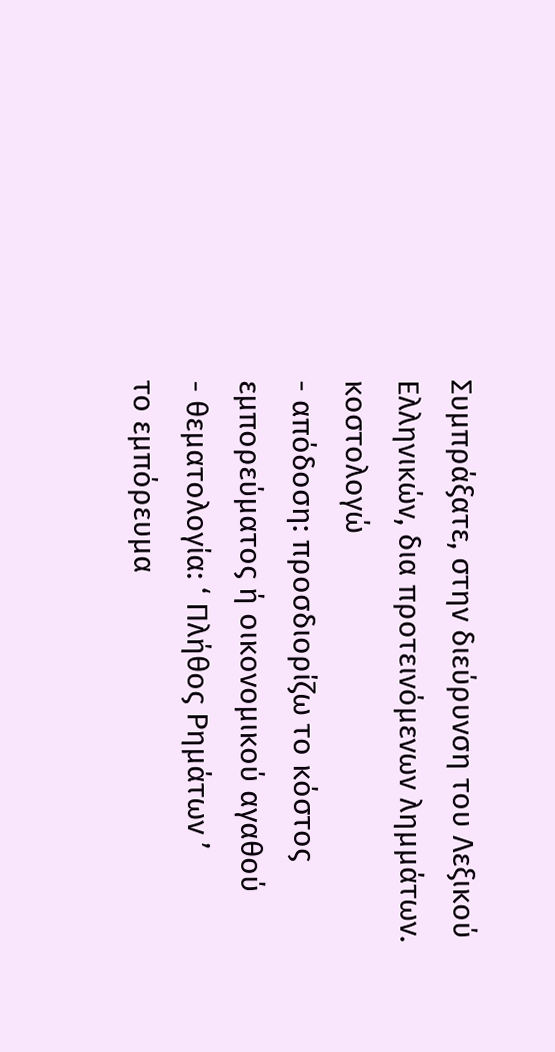Συμπράξατε, στην διεύρυνση του Λεξικού Ελληνικών, δια προτεινόμενων λημμάτων.
κοστολογώ
- απόδοση: προσδιορίζω το κόστος εμπορεύματος ή οικονομικού αγαθού
- θεματολογία: ‘ Πλήθος Ρημάτων ’
το εμπόρευμα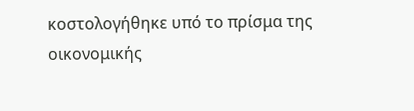κοστολογήθηκε υπό το πρίσμα της οικονομικής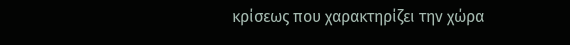κρίσεως που χαρακτηρίζει την χώρα